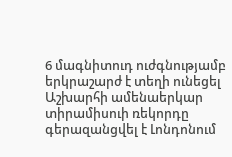6 մագնիտուդ ուժգնությամբ երկրաշարժ է տեղի ունեցել Աշխարհի ամենաերկար տիրամիսուի ռեկորդը գերազանցվել է Լոնդոնում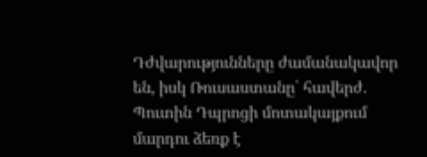Դժվարությունները ժամանակավոր են, իսկ Ռուսաստանը՝ հավերժ. Պուտին Դպրոցի մոտակայքում մարդու ձեռք է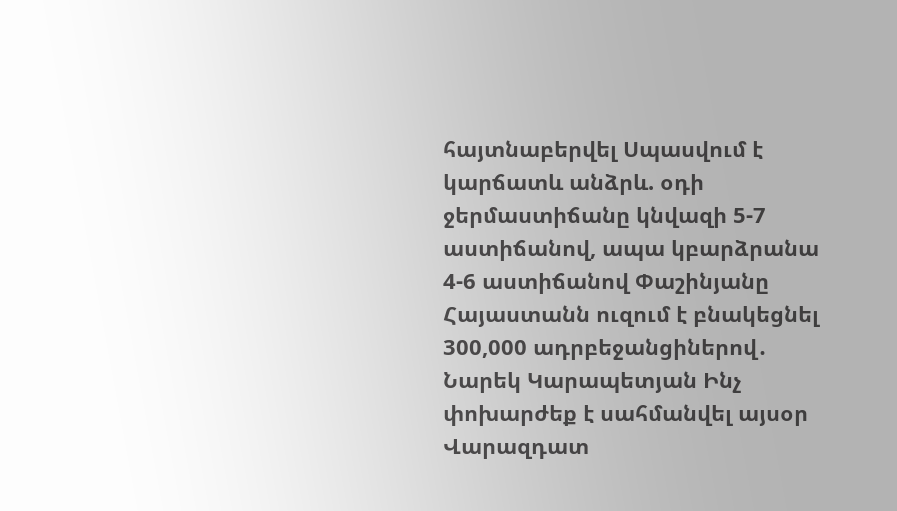հայտնաբերվել Սպասվում է կարճատև անձրև. օդի ջերմաստիճանը կնվազի 5-7 աստիճանով, ապա կբարձրանա 4-6 աստիճանով Փաշինյանը Հայաստանն ուզում է բնակեցնել 300,000 ադրբեջանցիներով․ Նարեկ Կարապետյան Ինչ փոխարժեք է սահմանվել այսօր Վարազդատ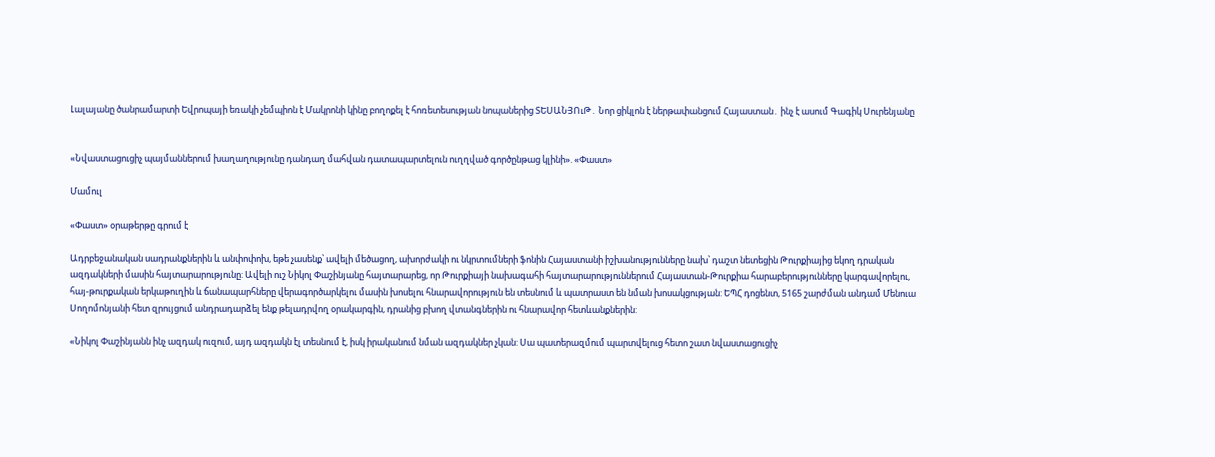Լալայանը ծանրամարտի Եվրոպայի եռակի չեմպիոն է Մակրոնի կինը բողոքել է հոռետեսության նոպաներից ՏԵՍԱՆՅՈւԹ․ Նոր ցիկլոն է ներթափանցում Հայաստան․ ինչ է ասում Գագիկ Սուրենյանը


«Նվաստացուցիչ պայմաններում խաղաղությունը դանդաղ մահվան դատապարտելուն ուղղված գործընթաց կլինի». «Փաստ»

Մամուլ

«Փաստ» օրաթերթը գրում է

Ադրբեջանական սադրանքներին և անփոփոխ, եթե չասենք՝ ավելի մեծացող, ախորժակի ու նկրտումների ֆոնին Հայաստանի իշխանությունները նախ՝ դաշտ նետեցին Թուրքիայից եկող դրական ազդակների մասին հայտարարությունը: Ավելի ուշ Նիկոլ Փաշինյանը հայտարարեց, որ Թուրքիայի նախագահի հայտարարություններում Հայաստան-Թուրքիա հարաբերությունները կարգավորելու, հայ-թուրքական երկաթուղին և ճանապարհները վերագործարկելու մասին խոսելու հնարավորություն են տեսնում և պատրաստ են նման խոսակցության: ԵՊՀ դոցենտ, 5165 շարժման անդամ Մենուա Սողոմոնյանի հետ զրույցում անդրադարձել ենք թելադրվող օրակարգին, դրանից բխող վտանգներին ու հնարավոր հետևանքներին:

«Նիկոլ Փաշինյանն ինչ ազդակ ուզում, այդ ազդակն էլ տեսնում է, իսկ իրականում նման ազդակներ չկան: Սա պատերազմում պարտվելուց հետո շատ նվաստացուցիչ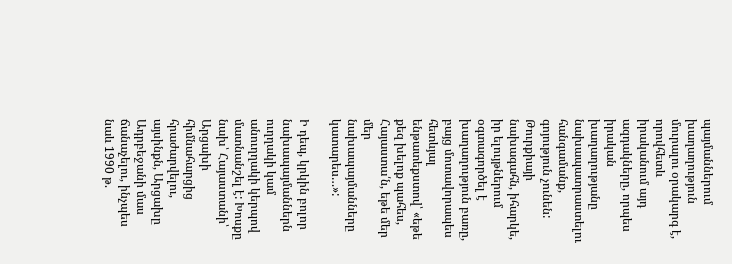պայմաններում խաղաղություն մուրալու օրակարգ է, որովհետև իրականում այդ ազդակները, որպես իրական խաղաղությանը նախապատրաստելու հանգամանք, գոյություն չունեն: Թուրքիայի նախագահն, իհարկե, իր ելույթներում օգտագործել է խաղաղություն բառը, բայց մոտավորապես հետևյալ ենթատեքստով՝ «եթե քեզ խելոք պահես, Հայաստա՛ն, եթե մեր մեր նախապայմանները կատարես…»:

Ի դեպ, կրկին բոլոր նախապայմաններն ուղղակի կամ անուղղակի կերպով մատնանշել է: Խոսքը նախ՝ Հայաստանի՝ Արցախի հիմնահարցից հրաժարվելու, այսինքն, Արցախը Ադրբեջանի մաս ճանաչելու, ինչպես նաև 1990 թ.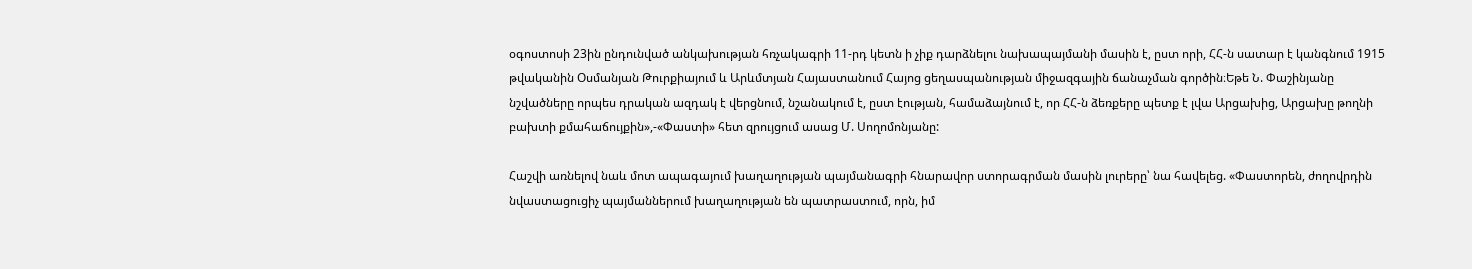օգոստոսի 23ին ընդունված անկախության հռչակագրի 11-րդ կետն ի չիք դարձնելու նախապայմանի մասին է, ըստ որի, ՀՀ-ն սատար է կանգնում 1915 թվականին Օսմանյան Թուրքիայում և Արևմտյան Հայաստանում Հայոց ցեղասպանության միջազգային ճանաչման գործին։Եթե Ն. Փաշինյանը նշվածները որպես դրական ազդակ է վերցնում, նշանակում է, ըստ էության, համաձայնում է, որ ՀՀ-ն ձեռքերը պետք է լվա Արցախից, Արցախը թողնի բախտի քմահաճույքին»,-«Փաստի» հետ զրույցում ասաց Մ. Սողոմոնյանը:

Հաշվի առնելով նաև մոտ ապագայում խաղաղության պայմանագրի հնարավոր ստորագրման մասին լուրերը՝ նա հավելեց. «Փաստորեն, ժողովրդին նվաստացուցիչ պայմաններում խաղաղության են պատրաստում, որն, իմ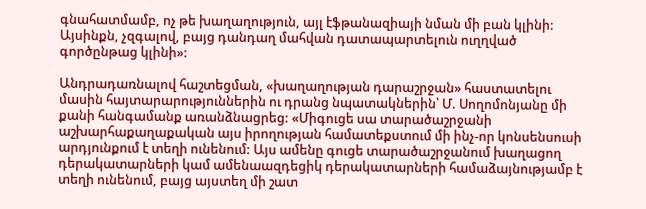գնահատմամբ, ոչ թե խաղաղություն, այլ էֆթանազիայի նման մի բան կլինի: Այսինքն, չզգալով, բայց դանդաղ մահվան դատապարտելուն ուղղված գործընթաց կլինի»:

Անդրադառնալով հաշտեցման, «խաղաղության դարաշրջան» հաստատելու մասին հայտարարություններին ու դրանց նպատակներին՝ Մ. Սողոմոնյանը մի քանի հանգամանք առանձնացրեց: «Միգուցե սա տարածաշրջանի աշխարհաքաղաքական այս իրողության համատեքստում մի ինչ-որ կոնսենսուսի արդյունքում է տեղի ունենում: Այս ամենը գուցե տարածաշրջանում խաղացող դերակատարների կամ ամենաազդեցիկ դերակատարների համաձայնությամբ է տեղի ունենում, բայց այստեղ մի շատ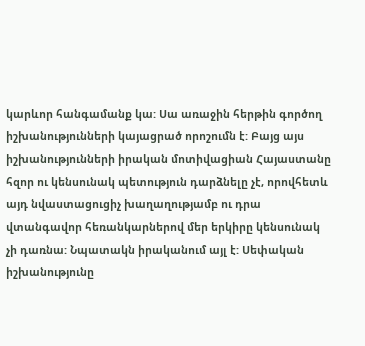կարևոր հանգամանք կա: Սա առաջին հերթին գործող իշխանությունների կայացրած որոշումն է: Բայց այս իշխանությունների իրական մոտիվացիան Հայաստանը հզոր ու կենսունակ պետություն դարձնելը չէ, որովհետև այդ նվաստացուցիչ խաղաղությամբ ու դրա վտանգավոր հեռանկարներով մեր երկիրը կենսունակ չի դառնա: Նպատակն իրականում այլ է: Սեփական իշխանությունը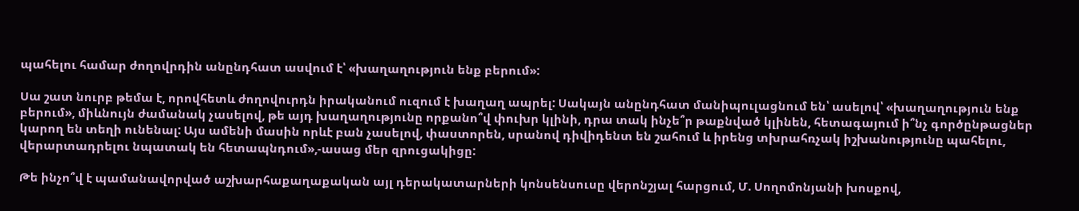պահելու համար ժողովրդին անընդհատ ասվում է՝ «խաղաղություն ենք բերում»:

Սա շատ նուրբ թեմա է, որովհետև ժողովուրդն իրականում ուզում է խաղաղ ապրել: Սակայն անընդհատ մանիպուլացնում են՝ ասելով՝ «խաղաղություն ենք բերում», միևնույն ժամանակ չասելով, թե այդ խաղաղությունը որքանո՞վ փուխր կլինի, դրա տակ ինչե՞ր թաքնված կլինեն, հետագայում ի՞նչ գործընթացներ կարող են տեղի ունենալ: Այս ամենի մասին որևէ բան չասելով, փաստորեն, սրանով դիվիդենտ են շահում և իրենց տխրահռչակ իշխանությունը պահելու, վերարտադրելու նպատակ են հետապնդում»,-ասաց մեր զրուցակիցը:

Թե ինչո՞վ է պամանավորված աշխարհաքաղաքական այլ դերակատարների կոնսենսուսը վերոնշյալ հարցում, Մ. Սողոմոնյանի խոսքով,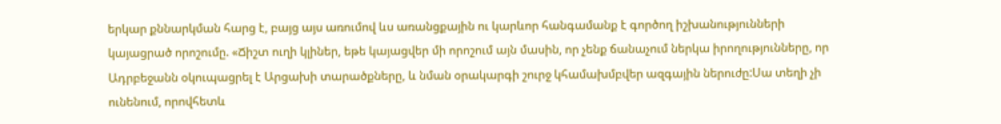երկար քննարկման հարց է, բայց այս առումով ևս առանցքային ու կարևոր հանգամանք է գործող իշխանությունների կայացրած որոշումը. «Ճիշտ ուղի կլիներ, եթե կայացվեր մի որոշում այն մասին, որ չենք ճանաչում ներկա իրողությունները, որ Ադրբեջանն օկուպացրել է Արցախի տարածքները, և նման օրակարգի շուրջ կհամախմբվեր ազգային ներուժը:Սա տեղի չի ունենում, որովհետև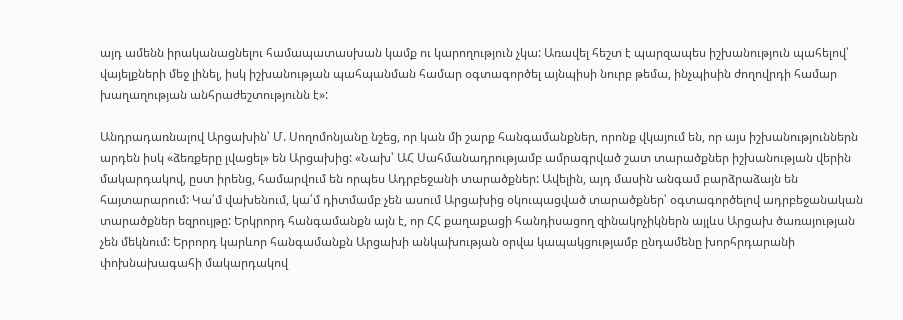այդ ամենն իրականացնելու համապատասխան կամք ու կարողություն չկա: Առավել հեշտ է պարզապես իշխանություն պահելով՝ վայելքների մեջ լինել, իսկ իշխանության պահպանման համար օգտագործել այնպիսի նուրբ թեմա, ինչպիսին ժողովրդի համար խաղաղության անհրաժեշտությունն է»:

Անդրադառնալով Արցախին՝ Մ. Սողոմոնյանը նշեց, որ կան մի շարք հանգամանքներ, որոնք վկայում են, որ այս իշխանություններն արդեն իսկ «ձեռքերը լվացել» են Արցախից: «Նախ՝ ԱՀ Սահմանադրությամբ ամրագրված շատ տարածքներ իշխանության վերին մակարդակով, ըստ իրենց, համարվում են որպես Ադրբեջանի տարածքներ: Ավելին, այդ մասին անգամ բարձրաձայն են հայտարարում: Կա՛մ վախենում, կա՛մ դիտմամբ չեն ասում Արցախից օկուպացված տարածքներ՝ օգտագործելով ադրբեջանական տարածքներ եզրույթը: Երկրորդ հանգամանքն այն է, որ ՀՀ քաղաքացի հանդիսացող զինակոչիկներն այլևս Արցախ ծառայության չեն մեկնում: Երրորդ կարևոր հանգամանքն Արցախի անկախության օրվա կապակցությամբ ընդամենը խորհրդարանի փոխնախագահի մակարդակով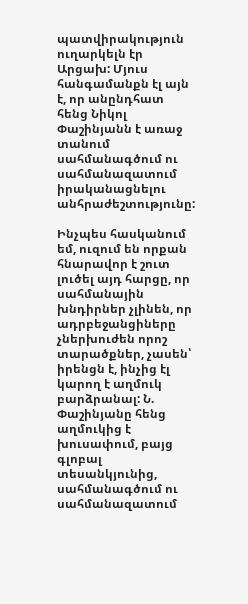պատվիրակություն ուղարկելն էր Արցախ: Մյուս հանգամանքն էլ այն է, որ անընդհատ հենց Նիկոլ Փաշինյանն է առաջ տանում սահմանագծում ու սահմանազատում իրականացնելու անհրաժեշտությունը:

Ինչպես հասկանում եմ, ուզում են որքան հնարավոր է շուտ լուծել այդ հարցը, որ սահմանային խնդիրներ չլինեն, որ ադրբեջանցիները չներխուժեն որոշ տարածքներ, չասեն՝ իրենցն է, ինչից էլ կարող է աղմուկ բարձրանալ: Ն. Փաշինյանը հենց աղմուկից է խուսափում, բայց գլոբալ տեսանկյունից, սահմանագծում ու սահմանազատում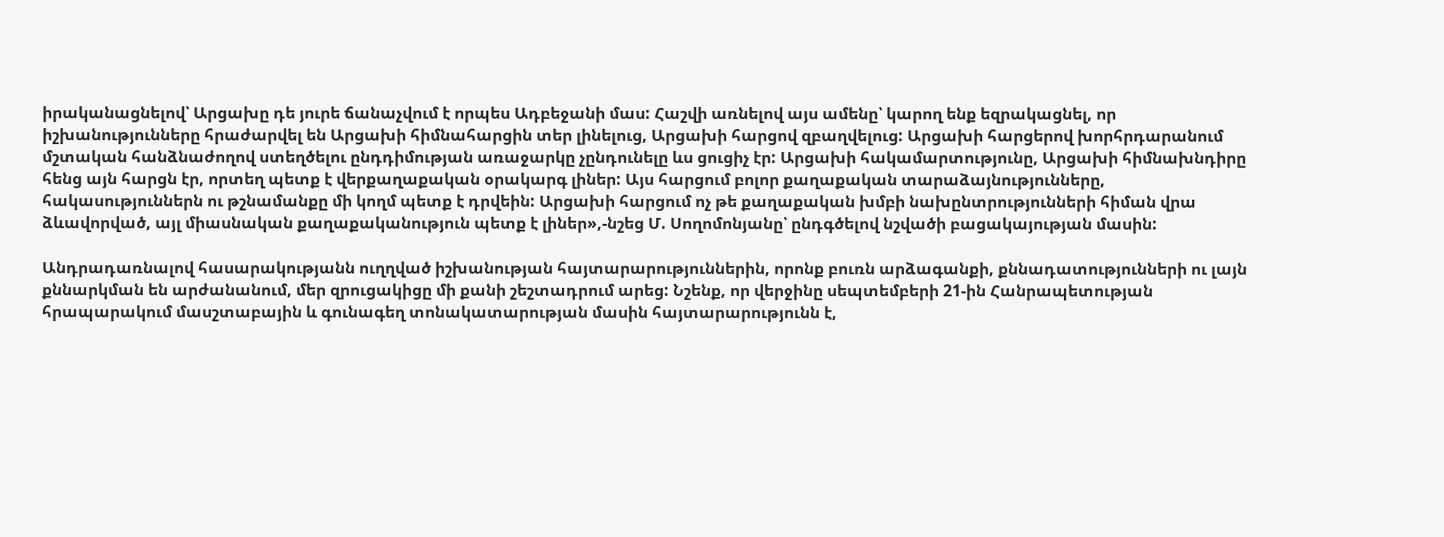իրականացնելով՝ Արցախը դե յուրե ճանաչվում է որպես Ադբեջանի մաս: Հաշվի առնելով այս ամենը՝ կարող ենք եզրակացնել, որ իշխանությունները հրաժարվել են Արցախի հիմնահարցին տեր լինելուց, Արցախի հարցով զբաղվելուց: Արցախի հարցերով խորհրդարանում մշտական հանձնաժողով ստեղծելու ընդդիմության առաջարկը չընդունելը ևս ցուցիչ էր: Արցախի հակամարտությունը, Արցախի հիմնախնդիրը հենց այն հարցն էր, որտեղ պետք է վերքաղաքական օրակարգ լիներ: Այս հարցում բոլոր քաղաքական տարաձայնությունները, հակասություններն ու թշնամանքը մի կողմ պետք է դրվեին: Արցախի հարցում ոչ թե քաղաքական խմբի նախընտրությունների հիման վրա ձևավորված, այլ միասնական քաղաքականություն պետք է լիներ»,-նշեց Մ. Սողոմոնյանը՝ ընդգծելով նշվածի բացակայության մասին:

Անդրադառնալով հասարակությանն ուղղված իշխանության հայտարարություններին, որոնք բուռն արձագանքի, քննադատությունների ու լայն քննարկման են արժանանում, մեր զրուցակիցը մի քանի շեշտադրում արեց: Նշենք, որ վերջինը սեպտեմբերի 21-ին Հանրապետության հրապարակում մասշտաբային և գունագեղ տոնակատարության մասին հայտարարությունն է,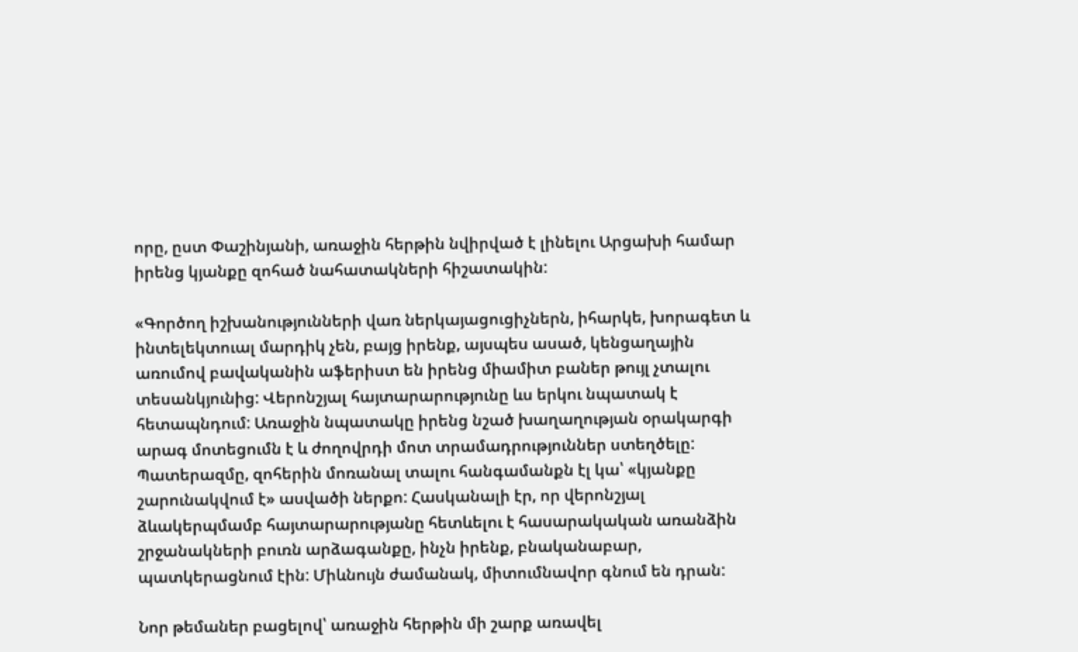որը, ըստ Փաշինյանի, առաջին հերթին նվիրված է լինելու Արցախի համար իրենց կյանքը զոհած նահատակների հիշատակին:

«Գործող իշխանությունների վառ ներկայացուցիչներն, իհարկե, խորագետ և ինտելեկտուալ մարդիկ չեն, բայց իրենք, այսպես ասած, կենցաղային առումով բավականին աֆերիստ են իրենց միամիտ բաներ թույլ չտալու տեսանկյունից: Վերոնշյալ հայտարարությունը ևս երկու նպատակ է հետապնդում: Առաջին նպատակը իրենց նշած խաղաղության օրակարգի արագ մոտեցումն է և ժողովրդի մոտ տրամադրություններ ստեղծելը: Պատերազմը, զոհերին մոռանալ տալու հանգամանքն էլ կա՝ «կյանքը շարունակվում է» ասվածի ներքո: Հասկանալի էր, որ վերոնշյալ ձևակերպմամբ հայտարարությանը հետևելու է հասարակական առանձին շրջանակների բուռն արձագանքը, ինչն իրենք, բնականաբար, պատկերացնում էին: Միևնույն ժամանակ, միտումնավոր գնում են դրան:

Նոր թեմաներ բացելով՝ առաջին հերթին մի շարք առավել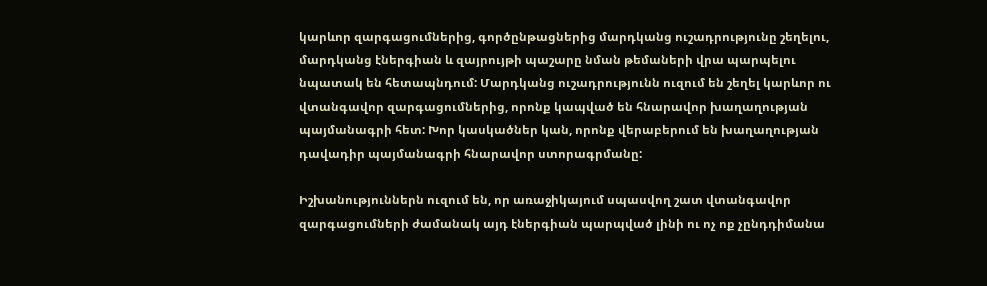կարևոր զարգացումներից, գործընթացներից մարդկանց ուշադրությունը շեղելու, մարդկանց էներգիան և զայրույթի պաշարը նման թեմաների վրա պարպելու նպատակ են հետապնդում: Մարդկանց ուշադրությունն ուզում են շեղել կարևոր ու վտանգավոր զարգացումներից, որոնք կապված են հնարավոր խաղաղության պայմանագրի հետ: Խոր կասկածներ կան, որոնք վերաբերում են խաղաղության դավադիր պայմանագրի հնարավոր ստորագրմանը:

Իշխանություններն ուզում են, որ առաջիկայում սպասվող շատ վտանգավոր զարգացումների ժամանակ այդ էներգիան պարպված լինի ու ոչ ոք չընդդիմանա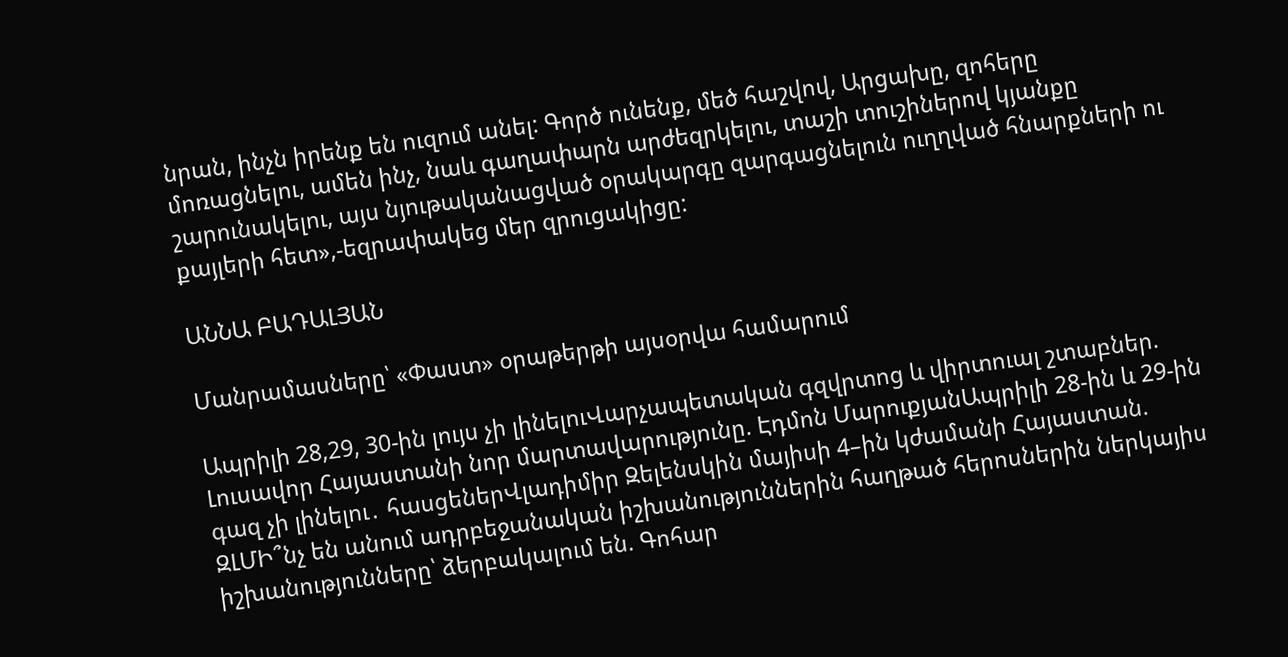նրան, ինչն իրենք են ուզում անել: Գործ ունենք, մեծ հաշվով, Արցախը, զոհերը մոռացնելու, ամեն ինչ, նաև գաղափարն արժեզրկելու, տաշի տուշիներով կյանքը շարունակելու, այս նյութականացված օրակարգը զարգացնելուն ուղղված հնարքների ու քայլերի հետ»,-եզրափակեց մեր զրուցակիցը:

ԱՆՆԱ ԲԱԴԱԼՅԱՆ

Մանրամասները՝ «Փաստ» օրաթերթի այսօրվա համարում

Ապրիլի 28,29, 30-ին լույս չի լինելուՎարչապետական գզվրտոց և վիրտուալ շտաբներ. Լուսավոր Հայաստանի նոր մարտավարությունը. Էդմոն ՄարուքյանԱպրիլի 28-ին և 29-ին գազ չի լինելու․ հասցեներՎլադիմիր Զելենսկին մայիսի 4–ին կժամանի Հայաստան. ԶԼՄԻ՞նչ են անում ադրբեջանական իշխանություններին հաղթած հերոսներին ներկայիս իշխանությունները՝ ձերբակալում են. Գոհար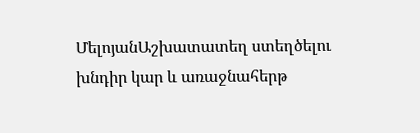ՄելոյանԱշխատատեղ ստեղծելու խնդիր կար և առաջնահերթ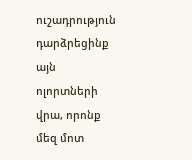ուշադրություն դարձրեցինք այն ոլորտների վրա, որոնք մեզ մոտ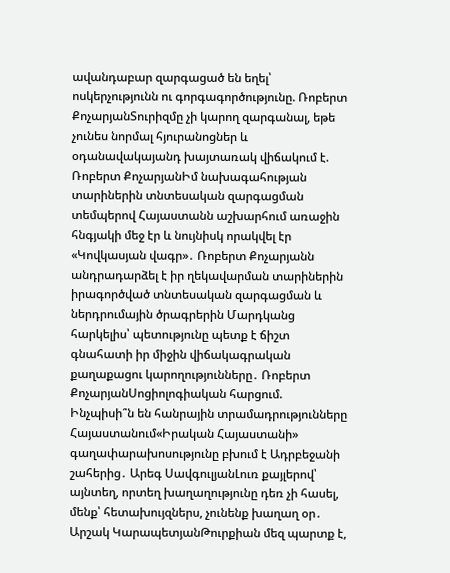ավանդաբար զարգացած են եղել՝ ոսկերչությունն ու գորգագործությունը. Ռոբերտ ՔոչարյանՏուրիզմը չի կարող զարգանալ, եթե չունես նորմալ հյուրանոցներ և օդանավակայանդ խայտառակ վիճակում է. Ռոբերտ ՔոչարյանԻմ նախագահության տարիներին տնտեսական զարգացման տեմպերով Հայաստանն աշխարհում առաջին հնգյակի մեջ էր և նույնիսկ որակվել էր «Կովկասյան վագր»․ Ռոբերտ Քոչարյանն անդրադարձել է իր ղեկավարման տարիներին իրագործված տնտեսական զարգացման և ներդրումային ծրագրերին Մարդկանց հարկելիս՝ պետությունը պետք է ճիշտ գնահատի իր միջին վիճակագրական քաղաքացու կարողությունները․ Ռոբերտ ՔոչարյանՍոցիոլոգիական հարցում. Ինչպիսի՞ն են հանրային տրամադրությունները Հայաստանում«Իրական Հայաստանի» գաղափարախոսությունը բխում է Ադրբեջանի շահերից․ Արեգ ՍավգուլյանԼուռ քայլերով՝ այնտեղ, որտեղ խաղաղությունը դեռ չի հասել, մենք՝ հետախույզներս, չունենք խաղաղ օր․ Արշակ ԿարապետյանԹուրքիան մեզ պարտք է,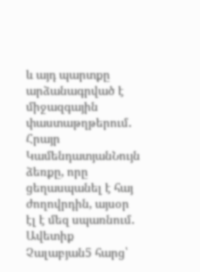և այդ պարտքը արձանագրված է միջազգային փաստաթղթերում․ Հրայր ԿամենդատյանՆույն ձեռքը, որը ցեղասպանել է հայ ժողովրդին, այսօր էլ է մեզ սպառնում․ Ավետիք Չալաբյան5 հարց՝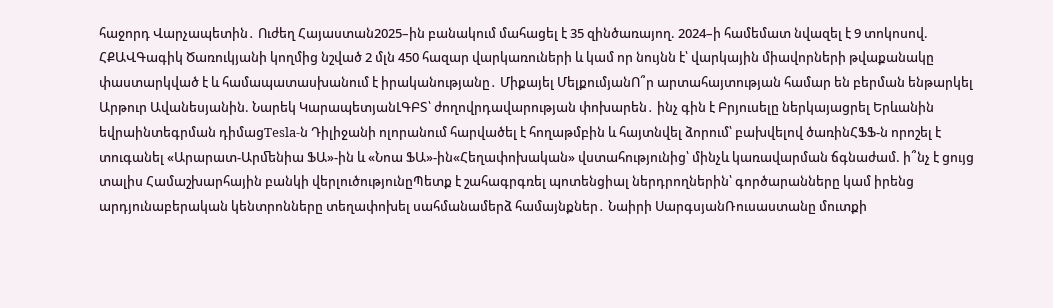հաջորդ Վարչապետին․ Ուժեղ Հայաստան2025–ին բանակում մահացել է 35 զինծառայող. 2024–ի համեմատ նվազել է 9 տոկոսով. ՀՔԱՎԳագիկ Ծառուկյանի կողմից նշված 2 մլն 450 հազար վարկառուների և կամ որ նույնն է՝ վարկային միավորների թվաքանակը փաստարկված է և համապատասխանում է իրականությանը․ Միքայել ՄելքումյանՈ՞ր արտահայտության համար են բերման ենթարկել Արթուր Ավանեսյանին. Նարեկ ԿարապետյանԼԳԲՏ՝ ժողովրդավարության փոխարեն․ ինչ գին է Բրյուսելը ներկայացրել Երևանին եվրաինտեգրման դիմացTesla-ն Դիլիջանի ոլորանում հարվածել է հողաթմբին և հայտնվել ձորում՝ բախվելով ծառինՀՖՖ-ն որոշել է տուգանել «Արարատ-Արﬔնիա ՖԱ»-ին և «Նոա ՖԱ»-ին«Հեղափոխական» վստահությունից՝ մինչև կառավարման ճգնաժամ. ի՞նչ է ցույց տալիս Համաշխարհային բանկի վերլուծությունըՊետք է շահագրգռել պոտենցիալ ներդրողներին՝ գործարանները կամ իրենց արդյունաբերական կենտրոնները տեղափոխել սահմանամերձ համայնքներ․ Նաիրի ՍարգսյանՌուսաստանը մուտքի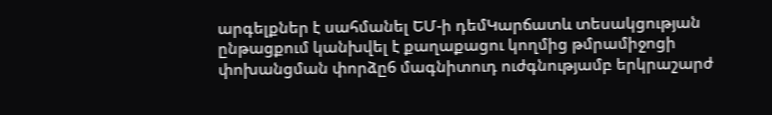արգելքներ է սահմանել ԵՄ-ի դեմԿարճատև տեսակցության ընթացքում կանխվել է քաղաքացու կողմից թմրամիջոցի փոխանցման փորձը6 մագնիտուդ ուժգնությամբ երկրաշարժ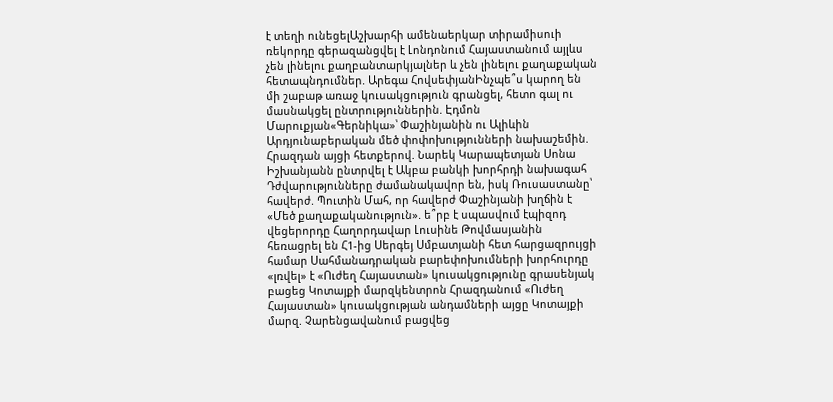է տեղի ունեցելԱշխարհի ամենաերկար տիրամիսուի ռեկորդը գերազանցվել է Լոնդոնում Հայաստանում այլևս չեն լինելու քաղբանտարկյալներ և չեն լինելու քաղաքական հետապնդումներ. Արեգա ՀովսեփյանԻնչպե՞ս կարող են մի շաբաթ առաջ կուսակցություն գրանցել, հետո գալ ու մասնակցել ընտրություններին. Էդմոն Մարուքյան«Գերնիկա»՝ Փաշինյանին ու Ալիևին Արդյունաբերական մեծ փոփոխությունների նախաշեմին. Հրազդան այցի հետքերով. Նարեկ Կարապետյան Սոնա Իշխանյանն ընտրվել է Ակբա բանկի խորհրդի նախագահ Դժվարությունները ժամանակավոր են, իսկ Ռուսաստանը՝ հավերժ. Պուտին Մահ, որ հավերժ Փաշինյանի խղճին է «Մեծ քաղաքականություն». ե՞րբ է սպասվում էպիզոդ վեցերորդը Հաղորդավար Լուսինե Թովմասյանին հեռացրել են Հ1-ից Սերգեյ Սմբատյանի հետ հարցազրույցի համար Սահմանադրական բարեփոխումների խորհուրդը «լռվել» է «Ուժեղ Հայաստան» կուսակցությունը գրասենյակ բացեց Կոտայքի մարզկենտրոն Հրազդանում «Ուժեղ Հայաստան» կուսակցության անդամների այցը Կոտայքի մարզ. Չարենցավանում բացվեց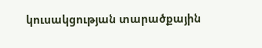կուսակցության տարածքային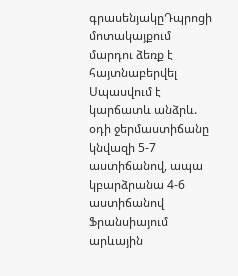գրասենյակըԴպրոցի մոտակայքում մարդու ձեռք է հայտնաբերվել Սպասվում է կարճատև անձրև. օդի ջերմաստիճանը կնվազի 5-7 աստիճանով, ապա կբարձրանա 4-6 աստիճանով Ֆրանսիայում արևային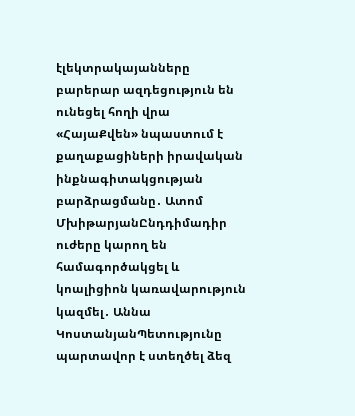էլեկտրակայանները բարերար ազդեցություն են ունեցել հողի վրա «ՀայաՔվեն» նպաստում է քաղաքացիների իրավական ինքնագիտակցության բարձրացմանը․ Ատոմ ՄխիթարյանԸնդդիմադիր ուժերը կարող են համագործակցել և կոալիցիոն կառավարություն կազմել․ Աննա ԿոստանյանՊետությունը պարտավոր է ստեղծել ձեզ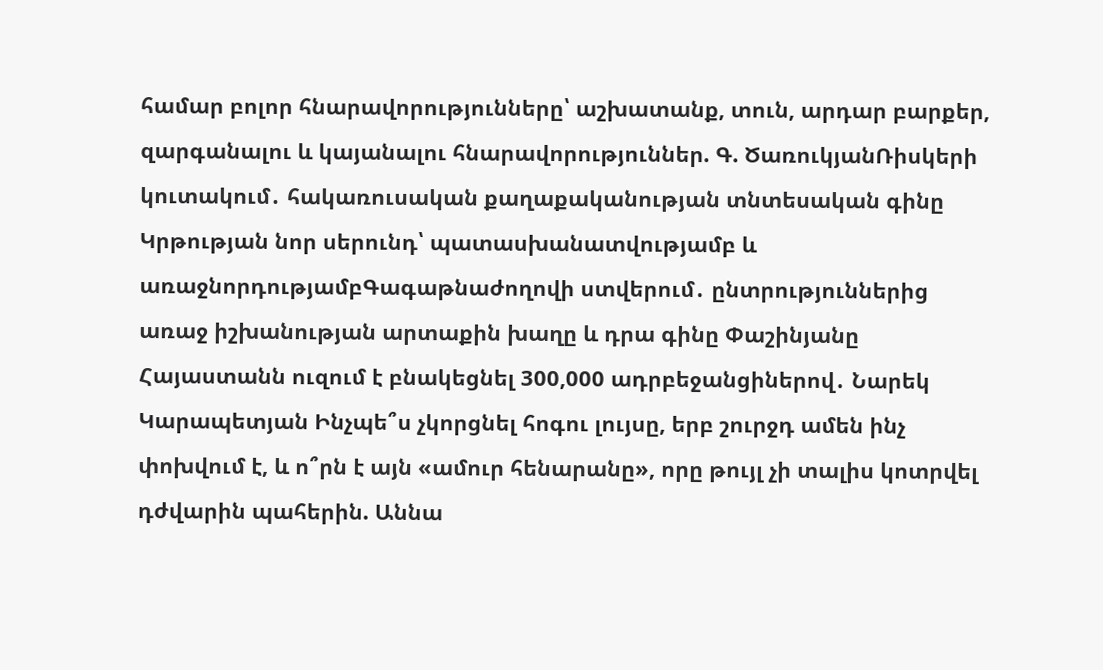համար բոլոր հնարավորությունները՝ աշխատանք, տուն, արդար բարքեր, զարգանալու և կայանալու հնարավորություններ. Գ. ԾառուկյանՌիսկերի կուտակում․ հակառուսական քաղաքականության տնտեսական գինը Կրթության նոր սերունդ՝ պատասխանատվությամբ և առաջնորդությամբԳագաթնաժողովի ստվերում․ ընտրություններից առաջ իշխանության արտաքին խաղը և դրա գինը Փաշինյանը Հայաստանն ուզում է բնակեցնել 300,000 ադրբեջանցիներով․ Նարեկ Կարապետյան Ինչպե՞ս չկորցնել հոգու լույսը, երբ շուրջդ ամեն ինչ փոխվում է, և ո՞րն է այն «ամուր հենարանը», որը թույլ չի տալիս կոտրվել դժվարին պահերին. Աննա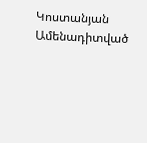Կոստանյան
Ամենադիտված